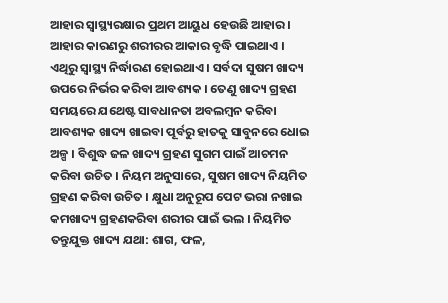ଆହାର ସ୍ୱାସ୍ଥ୍ୟରକ୍ଷାର ପ୍ରଥମ ଆୟୁଧ ହେଉଛି ଆହାର । ଆହାର କାରଣରୁ ଶରୀରର ଆକାର ବୃଦ୍ଧି ପାଇଥାଏ । ଏଥିରୁ ସ୍ୱାସ୍ଥ୍ୟ ନିର୍ଦ୍ଧାରଣ ହୋଇଥାଏ । ସର୍ବଦା ସୁଷମ ଖାଦ୍ୟ ଉପରେ ନିର୍ଭର କରିବା ଆବଶ୍ୟକ । ତେଣୁ ଖାଦ୍ୟ ଗ୍ରହଣ ସମୟରେ ଯଥେଷ୍ଟ ସାବଧାନତା ଅବଲମ୍ବନ କରିବା ଆବଶ୍ୟକ ଖାଦ୍ୟ ଖାଇବା ପୂର୍ବରୁ ହାତକୁ ସାବୁନରେ ଧୋଇ ଅଳ୍ପ । ବିଶୁଦ୍ଧ ଜଳ ଖାଦ୍ୟ ଗ୍ରହଣ ସୁଗମ ପାଇଁ ଆଚମନ କରିବା ଉଚିତ । ନିୟମ ଅନୁସାରେ, ସୁଷମ ଖାଦ୍ୟ ନିୟମିତ ଗ୍ରହଣ କରିବା ଉଚିତ । କ୍ଷୁଧା ଅନୁରୂପ ପେଟ ଭରା ନଖାଇ କମଖାଦ୍ୟ ଗ୍ରହଣକରିବା ଶରୀର ପାଇଁ ଭଲ । ନିୟମିତ ତନ୍ତୁଯୁକ୍ତ ଖାଦ୍ୟ ଯଥା: ଶାଗ, ଫଳ,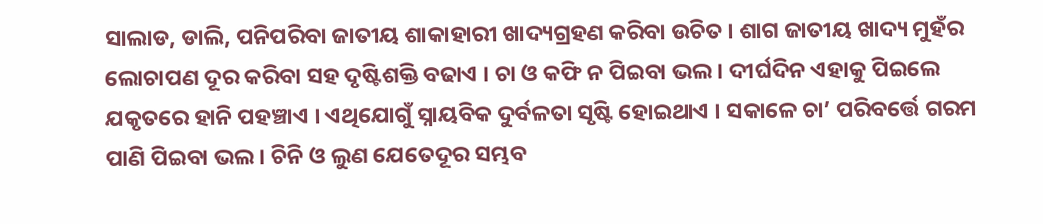ସାଲାଡ, ଡାଲି, ପନିପରିବା ଜାତୀୟ ଶାକାହାରୀ ଖାଦ୍ୟଗ୍ରହଣ କରିବା ଉଚିତ । ଶାଗ ଜାତୀୟ ଖାଦ୍ୟ ମୁହଁର ଲୋଚାପଣ ଦୂର କରିବା ସହ ଦୃଷ୍ଟିଶକ୍ତି ବଢାଏ । ଚା ଓ କଫି ନ ପିଇବା ଭଲ । ଦୀର୍ଘଦିନ ଏହାକୁ ପିଇଲେ ଯକୃତରେ ହାନି ପହଞ୍ଚାଏ । ଏଥିଯୋଗୁଁ ସ୍ନାୟବିକ ଦୁର୍ବଳତା ସୃଷ୍ଟି ହୋଇଥାଏ । ସକାଳେ ଚା’ ପରିବର୍ତ୍ତେ ଗରମ ପାଣି ପିଇବା ଭଲ । ଚିନି ଓ ଲୁଣ ଯେତେଦୂର ସମ୍ଭବ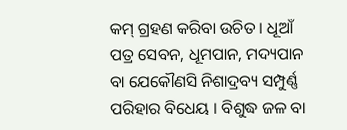କମ୍ ଗ୍ରହଣ କରିବା ଉଚିତ । ଧୂଆଁ ପତ୍ର ସେବନ, ଧୂମପାନ, ମଦ୍ୟପାନ ବା ଯେକୌଣସି ନିଶାଦ୍ରବ୍ୟ ସମ୍ପୁର୍ଣ୍ଣ ପରିହାର ବିଧେୟ । ବିଶୁଦ୍ଧ ଜଳ ବା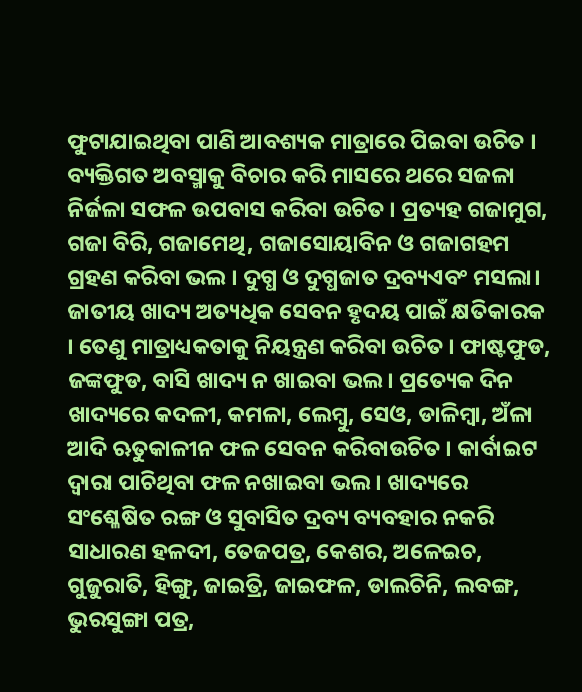ଫୁଟାଯାଇଥିବା ପାଣି ଆବଶ୍ୟକ ମାତ୍ରାରେ ପିଇବା ଉଚିତ । ବ୍ୟକ୍ତିଗତ ଅବସ୍ମାକୁ ବିଚାର କରି ମାସରେ ଥରେ ସଜଳା ନିର୍ଜଳା ସଫଳ ଉପବାସ କରିବା ଉଚିତ । ପ୍ରତ୍ୟହ ଗଜାମୁଗ, ଗଜା ବିରି, ଗଜାମେଥି, ଗଜାସୋୟାବିନ ଓ ଗଜାଗହମ ଗ୍ରହଣ କରିବା ଭଲ । ଦୁଗ୍ଧ ଓ ଦୁଗ୍ଧଜାତ ଦ୍ରବ୍ୟଏବଂ ମସଲା। ଜାତୀୟ ଖାଦ୍ୟ ଅତ୍ୟଧିକ ସେବନ ହୃଦୟ ପାଇଁ କ୍ଷତିକାରକ । ତେଣୁ ମାତ୍ରାଧ୍ୟକତାକୁ ନିୟନ୍ତ୍ରଣ କରିବା ଉଚିତ । ଫାଷ୍ଟଫୁଡ, ଜଙ୍କଫୁଡ, ବାସି ଖାଦ୍ୟ ନ ଖାଇବା ଭଲ । ପ୍ରତ୍ୟେକ ଦିନ ଖାଦ୍ୟରେ କଦଳୀ, କମଳା, ଲେମ୍ବୁ, ସେଓ, ଡାଳିମ୍ବା, ଅଁଳା ଆଦି ଋତୁକାଳୀନ ଫଳ ସେବନ କରିବାଉଚିତ । କାର୍ବାଇଟ ଦ୍ଵାରା ପାଚିଥିବା ଫଳ ନଖାଇବା ଭଲ । ଖାଦ୍ୟରେ ସଂଶ୍ଳେଷିତ ରଙ୍ଗ ଓ ସୁବାସିତ ଦ୍ରବ୍ୟ ବ୍ୟବହାର ନକରି ସାଧାରଣ ହଳଦୀ, ତେଜପତ୍ର, କେଶର, ଅଳେଇଚ, ଗୁଜୁରାତି, ହିଙ୍ଗୁ, ଜାଇତ୍ରି, ଜାଇଫଳ, ଡାଲଚିନି, ଲବଙ୍ଗ, ଭୁରସୁଙ୍ଗା ପତ୍ର,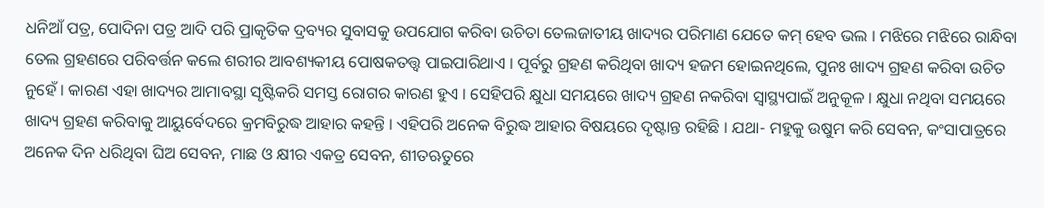ଧନିଆଁ ପତ୍ର, ପୋଦିନା ପତ୍ର ଆଦି ପରି ପ୍ରାକୃତିକ ଦ୍ରବ୍ୟର ସୁବାସକୁ ଉପଯୋଗ କରିବା ଉଚିତା ତେଲଜାତୀୟ ଖାଦ୍ୟର ପରିମାଣ ଯେତେ କମ୍ ହେବ ଭଲ । ମଝିରେ ମଝିରେ ରାନ୍ଧିବା ତେଲ ଗ୍ରହଣରେ ପରିବର୍ତ୍ତନ କଲେ ଶରୀର ଆବଶ୍ୟକୀୟ ପୋଷକତତ୍ତ୍ବ ପାଇପାରିଥାଏ । ପୂର୍ବରୁ ଗ୍ରହଣ କରିଥିବା ଖାଦ୍ୟ ହଜମ ହୋଇନଥିଲେ, ପୁନଃ ଖାଦ୍ୟ ଗ୍ରହଣ କରିବା ଉଚିତ ନୁହେଁ । କାରଣ ଏହା ଖାଦ୍ୟର ଆମାବସ୍ଥା ସୃଷ୍ଟିକରି ସମସ୍ତ ରୋଗର କାରଣ ହୁଏ । ସେହିପରି କ୍ଷୁଧା ସମୟରେ ଖାଦ୍ୟ ଗ୍ରହଣ ନକରିବା ସ୍ଵାସ୍ଥ୍ୟପାଇଁ ଅନୁକୂଳ । କ୍ଷୁଧା ନଥିବା ସମୟରେ ଖାଦ୍ୟ ଗ୍ରହଣ କରିବାକୁ ଆୟୁର୍ବେଦରେ କ୍ରମବିରୁଦ୍ଧ ଆହାର କହନ୍ତି । ଏହିପରି ଅନେକ ବିରୁଦ୍ଧ ଆହାର ବିଷୟରେ ଦୃଷ୍ଟାନ୍ତ ରହିଛି । ଯଥା- ମହୁକୁ ଉଷୁମ କରି ସେବନ, କଂସାପାତ୍ରରେ ଅନେକ ଦିନ ଧରିଥିବା ଘିଅ ସେବନ, ମାଛ ଓ କ୍ଷୀର ଏକତ୍ର ସେବନ, ଶୀତଋତୁରେ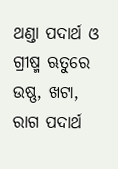ଥଣ୍ଡା ପଦାର୍ଥ ଓ ଗ୍ରୀଷ୍ମ ଋତୁରେ ଉଷ୍ଣ, ଖଟା, ରାଗ ପଦାର୍ଥ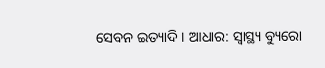ସେବନ ଇତ୍ୟାଦି । ଆଧାର: ସ୍ୱାସ୍ଥ୍ୟ ବ୍ୟୁରୋ